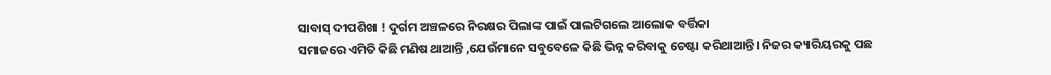ସାବାସ୍ ଦୀପଶିଖା ! ଦୁର୍ଗମ ଅଞ୍ଚଳରେ ନିରକ୍ଷର ପିଲାଙ୍କ ପାଇଁ ପାଲଟିଗଲେ ଆଲୋକ ବର୍ତ୍ତିକା
ସମାଜରେ ଏମିତି କିଛି ମଣିଷ ଥାଆନ୍ତି ,ଯେଉଁମାନେ ସବୁବେଳେ କିଛି ଭିନ୍ନ କରିବାକୁ ଚେଷ୍ଟା କରିଥାଆନ୍ତି। ନିଜର କ୍ୟାରିୟରକୁ ପଛ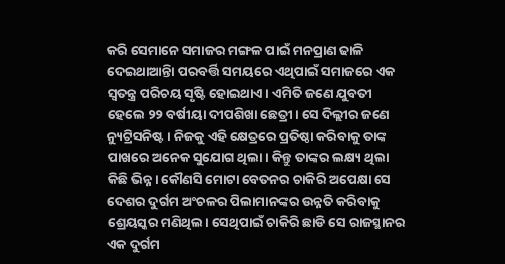କରି ସେମାନେ ସମାଜର ମଙ୍ଗଳ ପାଇଁ ମନପ୍ରାଣ ଢାଳି ଦେଇଥାଆନ୍ତିା ପରବର୍ତ୍ତି ସମୟରେ ଏଥିପାଇଁ ସମାଜରେ ଏକ ସ୍ୱତନ୍ତ୍ର ପରିଚୟ ସୃଷ୍ଟି ହୋଇଥାଏ। ଏମିତି ଜଣେ ଯୁବତୀ ହେଲେ ୨୨ ବର୍ଷୀୟା ଦୀପଶିଖା ଛେତ୍ରୀ। ସେ ଦିଲ୍ଲୀର ଜଣେ ନ୍ୟୁଟ୍ରିସନିଷ୍ଟ । ନିଜକୁ ଏହି କ୍ଷେତ୍ରରେ ପ୍ରତିଷ୍ଠା କରିବାକୁ ତାଙ୍କ ପାଖରେ ଅନେକ ସୁଯୋଗ ଥିଲା। କିନ୍ତୁ ତାଙ୍କର ଲକ୍ଷ୍ୟ ଥିଲା କିଛି ଭିନ୍ନ। କୌଣସି ମୋଟା ବେତନର ଚାକିରି ଅପେକ୍ଷା ସେ ଦେଶର ଦୁର୍ଗମ ଅଂଚଳର ପିଲାମାନଙ୍କର ଉନ୍ନତି କରିବାକୁ ଶ୍ରେୟସ୍କର ମଣିଥିଲ। ସେଥିପାଇଁ ଚାକିରି ଛାଡି ସେ ରାଜସ୍ଥାନର ଏକ ଦୁର୍ଗମ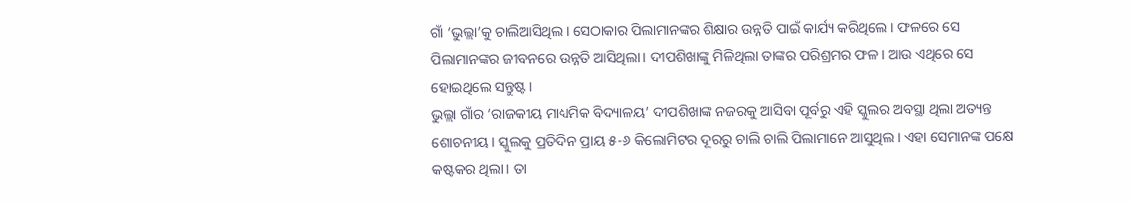ଗାଁ ‘ଭୁଲ୍ଲା’କୁ ଚାଲିଆସିଥିଲ। ସେଠାକାର ପିଲାମାନଙ୍କର ଶିକ୍ଷାର ଉନ୍ନତି ପାଇଁ କାର୍ଯ୍ୟ କରିଥିଲେ। ଫଳରେ ସେ ପିଲାମାନଙ୍କର ଜୀବନରେ ଉନ୍ନତି ଆସିଥିଲା। ଦୀପଶିଖାଙ୍କୁ ମିଳିଥିଲା ତାଙ୍କର ପରିଶ୍ରମର ଫଳ। ଆଉ ଏଥିରେ ସେ ହୋଇଥିଲେ ସନ୍ତୁଷ୍ଟ।
ଭୁଲ୍ଲା ଗାଁର ‘ରାଜକୀୟ ମାଧ୍ୟମିକ ବିଦ୍ୟାଳୟ’ ଦୀପଶିଖାଙ୍କ ନଜରକୁ ଆସିବା ପୂର୍ବରୁ ଏହି ସ୍କୁଲର ଅବସ୍ଥା ଥିଲା ଅତ୍ୟନ୍ତ ଶୋଚନୀୟ। ସ୍କୁଲକୁ ପ୍ରତିଦିନ ପ୍ରାୟ ୫-୬ କିଲୋମିଟର ଦୂରରୁ ଚାଲି ଚାଲି ପିଲାମାନେ ଆସୁଥିଲ। ଏହା ସେମାନଙ୍କ ପକ୍ଷେ କଷ୍ଟକର ଥିଲା। ତା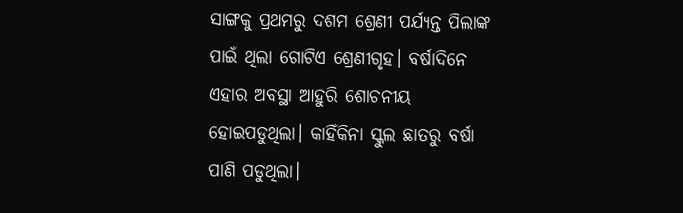ସାଙ୍ଗକୁ ପ୍ରଥମରୁ ଦଶମ ଶ୍ରେଣୀ ପର୍ଯ୍ୟନ୍ତ ପିଲାଙ୍କ ପାଇଁ ଥିଲା ଗୋଟିଏ ଶ୍ରେଣୀଗୃହ। ବର୍ଷାଦିନେ ଏହାର ଅବସ୍ଥା ଆହୁରି ଶୋଚନୀୟ ହୋଇପଡୁଥିଲା। କାହିଁକିନା ସ୍କୁଲ ଛାତରୁ ବର୍ଷା ପାଣି ପଡୁଥିଲା।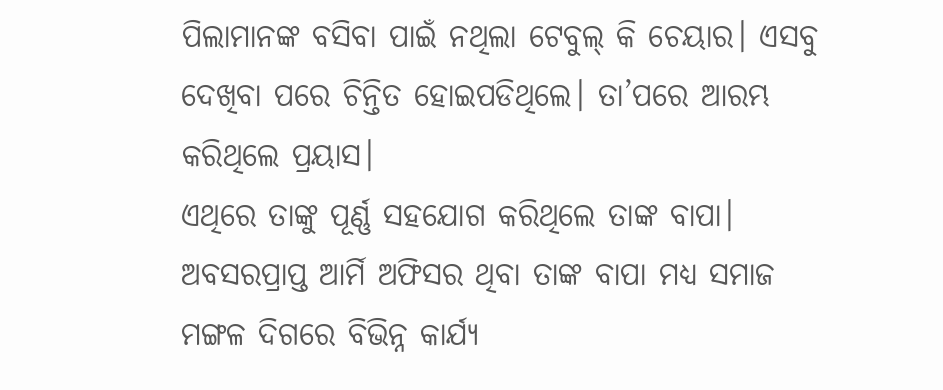ପିଲାମାନଙ୍କ ବସିବା ପାଇଁ ନଥିଲା ଟେବୁଲ୍ କି ଚେୟାର। ଏସବୁ ଦେଖିବା ପରେ ଚିନ୍ତିତ ହୋଇପଡିଥିଲେ। ତା’ପରେ ଆରମ୍ଭ କରିଥିଲେ ପ୍ରୟାସ।
ଏଥିରେ ତାଙ୍କୁ ପୂର୍ଣ୍ଣ ସହଯୋଗ କରିଥିଲେ ତାଙ୍କ ବାପା। ଅବସରପ୍ରାପ୍ତ ଆର୍ମି ଅଫିସର ଥିବା ତାଙ୍କ ବାପା ମଧ୍ୟ ସମାଜ ମଙ୍ଗଳ ଦିଗରେ ବିଭିନ୍ନ କାର୍ଯ୍ୟ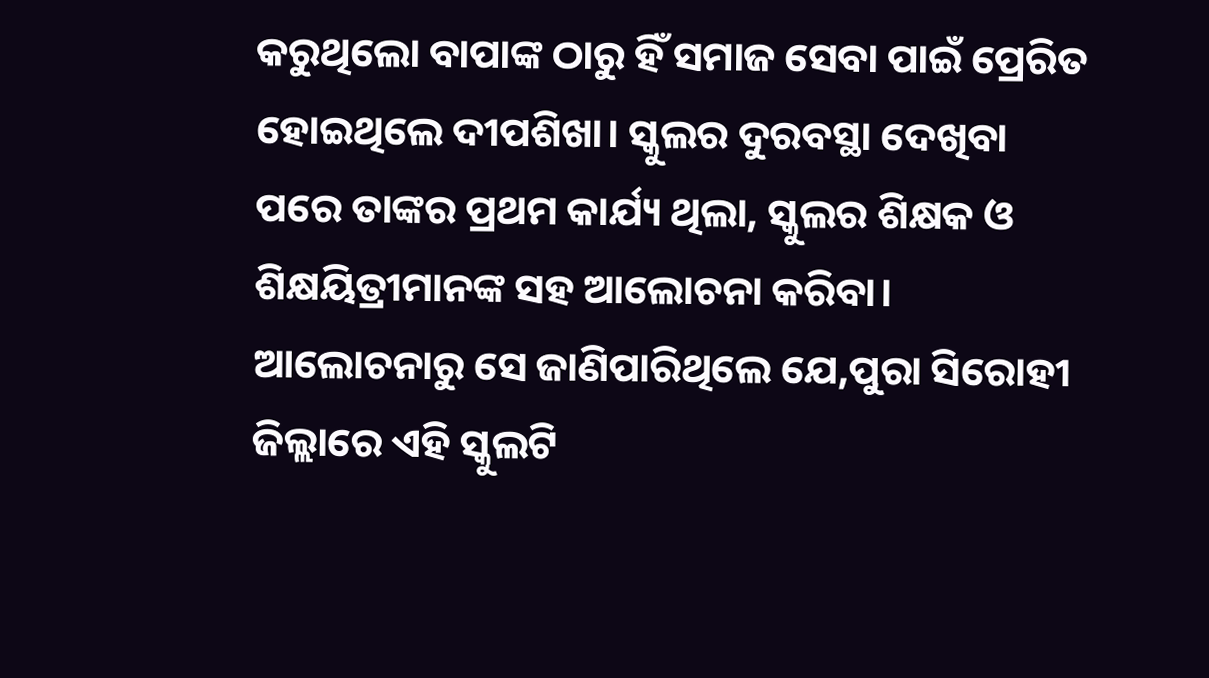କରୁଥିଲୋ ବାପାଙ୍କ ଠାରୁ ହିଁ ସମାଜ ସେବା ପାଇଁ ପ୍ରେରିତ ହୋଇଥିଲେ ଦୀପଶିଖା। ସ୍କୁଲର ଦୁରବସ୍ଥା ଦେଖିବା ପରେ ତାଙ୍କର ପ୍ରଥମ କାର୍ଯ୍ୟ ଥିଲା, ସ୍କୁଲର ଶିକ୍ଷକ ଓ ଶିକ୍ଷୟିତ୍ରୀମାନଙ୍କ ସହ ଆଲୋଚନା କରିବା। ଆଲୋଚନାରୁ ସେ ଜାଣିପାରିଥିଲେ ଯେ,ପୁରା ସିରୋହୀ ଜିଲ୍ଲାରେ ଏହି ସ୍କୁଲଟି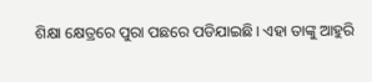ଶିକ୍ଷା କ୍ଷେତ୍ରରେ ପୁରା ପଛରେ ପଡିଯାଇଛି। ଏହା ତାଙ୍କୁ ଆହୁରି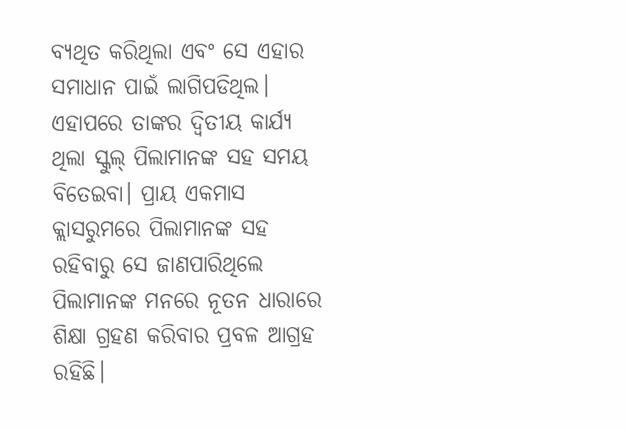ବ୍ୟଥିତ କରିଥିଲା ଏବଂ ସେ ଏହାର ସମାଧାନ ପାଇଁ ଲାଗିପଡିଥିଲ। ଏହାପରେ ତାଙ୍କର ଦ୍ୱିତୀୟ କାର୍ଯ୍ୟ ଥିଲା ସ୍କୁଲ୍ ପିଲାମାନଙ୍କ ସହ ସମୟ ବିତେଇବା। ପ୍ରାୟ ଏକମାସ କ୍ଲାସରୁମରେ ପିଲାମାନଙ୍କ ସହ ରହିବାରୁ ସେ ଜାଣପାରିଥିଲେ ପିଲାମାନଙ୍କ ମନରେ ନୂତନ ଧାରାରେ ଶିକ୍ଷା ଗ୍ରହଣ କରିବାର ପ୍ରବଳ ଆଗ୍ରହ ରହିଛି।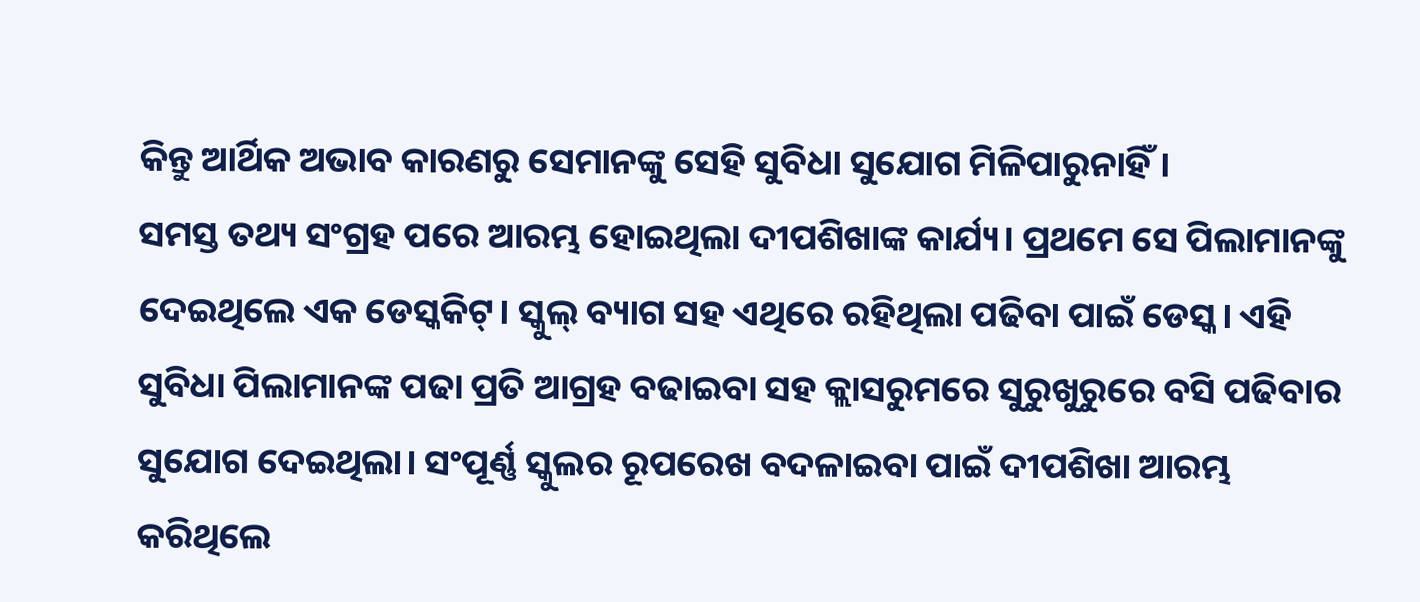କିନ୍ତୁ ଆର୍ଥିକ ଅଭାବ କାରଣରୁ ସେମାନଙ୍କୁ ସେହି ସୁବିଧା ସୁଯୋଗ ମିଳିପାରୁନାହିଁ।
ସମସ୍ତ ତଥ୍ୟ ସଂଗ୍ରହ ପରେ ଆରମ୍ଭ ହୋଇଥିଲା ଦୀପଶିଖାଙ୍କ କାର୍ଯ୍ୟ। ପ୍ରଥମେ ସେ ପିଲାମାନଙ୍କୁ ଦେଇଥିଲେ ଏକ ଡେସ୍କକିଟ୍। ସ୍କୁଲ୍ ବ୍ୟାଗ ସହ ଏଥିରେ ରହିଥିଲା ପଢିବା ପାଇଁ ଡେସ୍କ। ଏହି ସୁବିଧା ପିଲାମାନଙ୍କ ପଢା ପ୍ରତି ଆଗ୍ରହ ବଢାଇବା ସହ କ୍ଲାସରୁମରେ ସୁରୁଖୁରୁରେ ବସି ପଢିବାର ସୁଯୋଗ ଦେଇଥିଲା। ସଂପୂର୍ଣ୍ଣ ସ୍କୁଲର ରୂପରେଖ ବଦଳାଇବା ପାଇଁ ଦୀପଶିଖା ଆରମ୍ଭ କରିଥିଲେ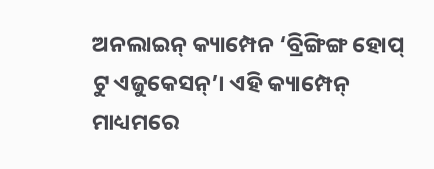ଅନଲାଇନ୍ କ୍ୟାମ୍ପେନ ‘ବ୍ରିଙ୍ଗିଙ୍ଗ ହୋପ୍ ଟୁ ଏଜୁକେସନ୍’। ଏହି କ୍ୟାମ୍ପେନ୍ ମାଧ୍ୟମରେ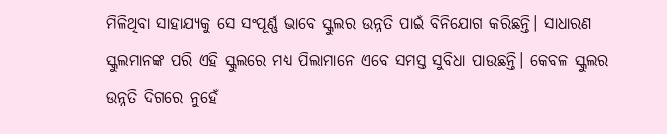ମିଳିଥିବା ସାହାଯ୍ୟକୁ ସେ ସଂପୂର୍ଣ୍ଣ ଭାବେ ସ୍କୁଲର ଉନ୍ନତି ପାଇଁ ବିନିଯୋଗ କରିଛନ୍ତି। ସାଧାରଣ ସ୍କୁଲମାନଙ୍କ ପରି ଏହି ସ୍କୁଲରେ ମଧ୍ୟ ପିଲାମାନେ ଏବେ ସମସ୍ତ ସୁବିଧା ପାଉଛନ୍ତି। କେବଳ ସ୍କୁଲର ଉନ୍ନତି ଦିଗରେ ନୁହେଁ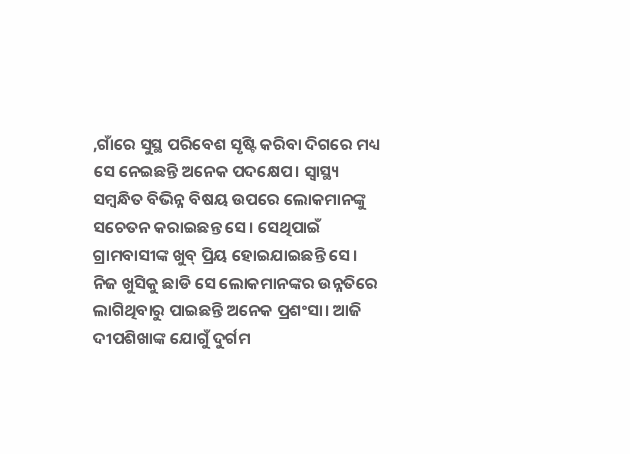,ଗାଁରେ ସୁସ୍ଥ ପରିବେଶ ସୃଷ୍ଟି କରିବା ଦିଗରେ ମଧ୍ୟ ସେ ନେଇଛନ୍ତି ଅନେକ ପଦକ୍ଷେପ। ସ୍ୱାସ୍ଥ୍ୟ ସମ୍ବନ୍ଧିତ ବିଭିନ୍ନ ବିଷୟ ଉପରେ ଲୋକମାନଙ୍କୁ ସଚେତନ କରାଇଛନ୍ତ ସେ। ସେଥିପାଇଁ ଗ୍ରାମବାସୀଙ୍କ ଖୁବ୍ ପ୍ରିୟ ହୋଇଯାଇଛନ୍ତି ସେ। ନିଜ ଖୁସିକୁ ଛାଡି ସେ ଲୋକମାନଙ୍କର ଉନ୍ନତିରେ ଲାଗିଥିବାରୁ ପାଇଛନ୍ତି ଅନେକ ପ୍ରଶଂସା। ଆଜି ଦୀପଶିଖାଙ୍କ ଯୋଗୁଁ ଦୁର୍ଗମ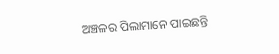ଅଞ୍ଚଳର ପିଲାମାନେ ପାଇଛନ୍ତି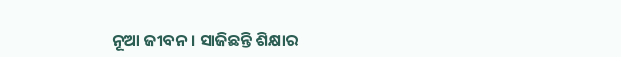ନୂଆ ଜୀବନ। ସାଜିଛନ୍ତି ଶିକ୍ଷାର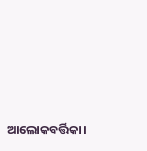ଆଲୋକବର୍ତ୍ତିକା।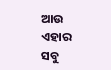ଆଉ ଏହାର ସବୁ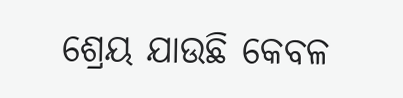ଶ୍ରେୟ ଯାଉଛି କେବଳ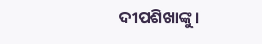ଦୀପଶିଖାଙ୍କୁ।